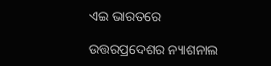ଏଇ ଭାରତରେ

ଉତ୍ତରପ୍ରଦେଶର ନ୍ୟାଶନାଲ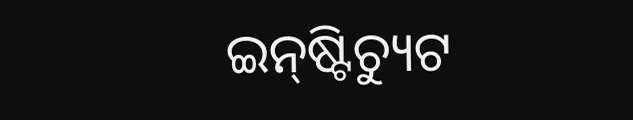ଇନ୍‌ଷ୍ଟିଚ୍ୟୁଟ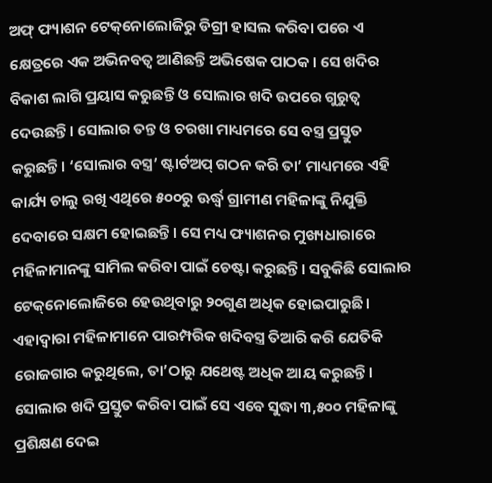ଅଫ୍‌ ଫ୍ୟାଶନ ଟେକ୍‌ନୋଲୋଜିରୁ ଡିଗ୍ରୀ ହାସଲ କରିବା ପରେ ଏ କ୍ଷେତ୍ରରେ ଏକ ଅଭିନବତ୍ୱ ଆଣିଛନ୍ତି ଅଭିଷେକ ପାଠକ। ସେ ଖଦିର ବିକାଶ ଲାଗି ପ୍ରୟାସ କରୁଛନ୍ତି ଓ ସୋଲାର ଖଦି ଉପରେ ଗୁରୁତ୍ୱ ଦେଉଛନ୍ତି। ସୋଲାର ତନ୍ତ ଓ ଚରଖା ମାଧ୍ୟମରେ ସେ ବସ୍ତ୍ର ପ୍ରସ୍ତୁତ କରୁଛନ୍ତି। ‘ସୋଲାର ବସ୍ତ୍ର’ ଷ୍ଟାର୍ଟଅପ୍‌ ଗଠନ କରି ତା’ ମାଧ୍ୟମରେ ଏହି କାର୍ଯ୍ୟ ଚାଲୁ ରଖି ଏଥିରେ ୫୦୦ରୁ ଊର୍ଦ୍ଧ୍ୱ ଗ୍ରାମୀଣ ମହିଳାଙ୍କୁ ନିଯୁକ୍ତି ଦେବାରେ ସକ୍ଷମ ହୋଇଛନ୍ତି। ସେ ମଧ୍ୟ ଫ୍ୟାଶନର ମୁଖ୍ୟଧାରାରେ ମହିଳାମାନଙ୍କୁ ସାମିଲ କରିବା ପାଇଁ ଚେଷ୍ଟା କରୁଛନ୍ତି। ସବୁକିଛି ସୋଲାର ଟେକ୍‌ନୋଲୋଜିରେ ହେଉଥିବାରୁ ୨୦ଗୁଣ ଅଧିକ ହୋଇପାରୁଛି। ଏହାଦ୍ୱାରା ମହିଳାମାନେ ପାରମ୍ପରିକ ଖଦିବସ୍ତ୍ର ତିଆରି କରି ଯେତିକି ରୋଜଗାର କରୁଥିଲେ, ତା’ଠାରୁ ଯଥେଷ୍ଟ ଅଧିକ ଆୟ କରୁଛନ୍ତି। ସୋଲାର ଖଦି ପ୍ରସ୍ତୁତ କରିବା ପାଇଁ ସେ ଏବେ ସୁଦ୍ଧା ୩,୫୦୦ ମହିଳାଙ୍କୁ ପ୍ରଶିକ୍ଷଣ ଦେଇ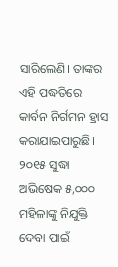ସାରିଲେଣି। ତାଙ୍କର ଏହି ପଦ୍ଧତିରେ କାର୍ବନ ନିର୍ଗମନ ହ୍ରାସ କରାଯାଇପାରୁଛି। ୨୦୧୫ ସୁଦ୍ଧା ଅଭିଷେକ ୫,୦୦୦ ମହିଳାଙ୍କୁ ନିଯୁକ୍ତି ଦେବା ପାଇଁ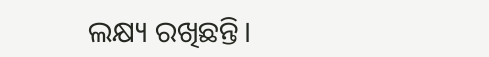ଲକ୍ଷ୍ୟ ରଖିଛନ୍ତି।